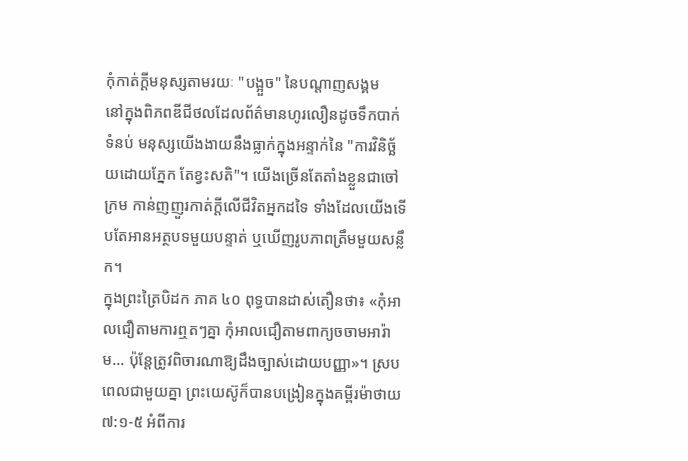កុំកាត់ក្តីមនុស្សតាមរយៈ "បង្អួច" នៃបណ្តាញសង្គម
នៅក្នុងពិភពឌីជីថលដែលព័ត៌មានហូរលឿនដូចទឹកបាក់ទំនប់ មនុស្សយើងងាយនឹងធ្លាក់ក្នុងអន្ទាក់នៃ "ការវិនិច្ឆ័យដោយភ្នែក តែខ្វះសតិ"។ យើងច្រើនតែតាំងខ្លួនជាចៅក្រម កាន់ញញួរកាត់ក្តីលើជីវិតអ្នកដទៃ ទាំងដែលយើងទើបតែអានអត្ថបទមួយបន្ទាត់ ឬឃើញរូបភាពត្រឹមមួយសន្លឹក។
ក្នុងព្រះត្រៃបិដក ភាគ ៤០ ពុទ្ធបានដាស់តឿនថា៖ «កុំអាលជឿតាមការឮតៗគ្នា កុំអាលជឿតាមពាក្យចចាមអារ៉ាម... ប៉ុន្តែត្រូវពិចារណាឱ្យដឹងច្បាស់ដោយបញ្ញា»។ ស្របពេលជាមួយគ្នា ព្រះយេស៊ូក៏បានបង្រៀនក្នុងគម្ពីរម៉ាថាយ ៧:១-៥ អំពីការ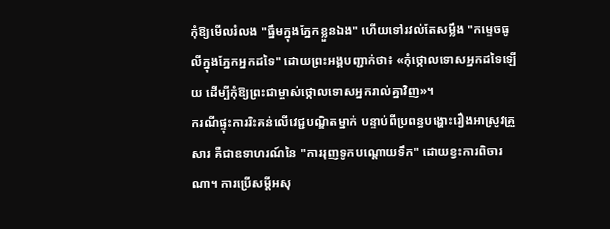កុំឱ្យមើលរំលង "ធ្នឹមក្នុងភ្នែកខ្លួនឯង" ហើយទៅរវល់តែសម្លឹង "កម្ទេចធូលីក្នុងភ្នែកអ្នកដទៃ" ដោយព្រះអង្គបញ្ជាក់ថា៖ «កុំថ្កោលទោសអ្នកដទៃឡើយ ដើម្បីកុំឱ្យព្រះជាម្ចាស់ថ្កោលទោសអ្នករាល់គ្នាវិញ»។
ករណីផ្ទុះការរិះគន់លើវេជ្ជបណ្ឌិតម្នាក់ បន្ទាប់ពីប្រពន្ធបង្ហោះរឿងអាស្រូវគ្រួសារ គឺជាឧទាហរណ៍នៃ "ការរុញទូកបណ្តោយទឹក" ដោយខ្វះការពិចារណា។ ការប្រើសម្តីអសុ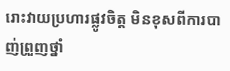រោះវាយប្រហារផ្លូវចិត្ត មិនខុសពីការបាញ់ព្រួញថ្នាំ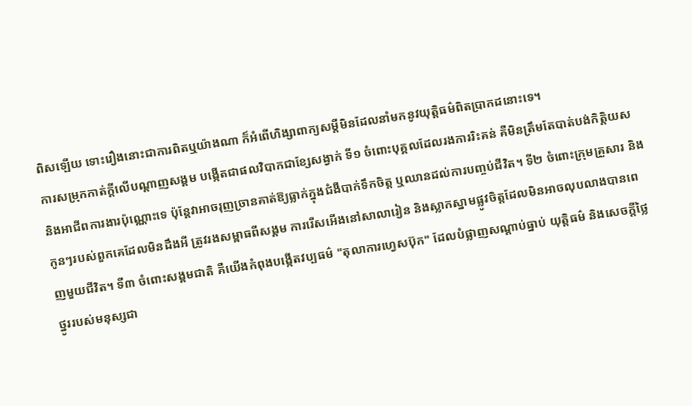ពិសឡើយ ទោះរឿងនោះជាការពិតឬយ៉ាងណា ក៏អំពើហិង្សាពាក្យសម្តីមិនដែលនាំមកនូវយុត្តិធម៌ពិតប្រាកដនោះទេ។
ការសម្រុកកាត់ក្តីលើបណ្តាញសង្គម បង្កើតជាផលវិបាកជាខ្សែសង្វាក់ ទី១ ចំពោះបុគ្គលដែលរងការរិះគន់ គឺមិនត្រឹមតែបាត់បង់កិត្តិយស និងអាជីពការងារប៉ុណ្ណោះទេ ប៉ុន្តែវាអាចរុញច្រានគាត់ឱ្យធ្លាក់ក្នុងជំងឺបាក់ទឹកចិត្ត ឬឈានដល់ការបញ្ចប់ជីវិត។ ទី២ ចំពោះក្រុមគ្រួសារ និងកូនៗរបស់ពួកគេដែលមិនដឹងអី ត្រូវរងសម្ពាធពីសង្គម ការរើសអើងនៅសាលារៀន និងស្លាកស្នាមផ្លូវចិត្តដែលមិនអាចលុបលាងបានពេញមួយជីវិត។ ទី៣ ចំពោះសង្គមជាតិ គឺយើងកំពុងបង្កើតវប្បធម៌ "តុលាការហ្វេសប៊ុក" ដែលបំផ្លាញសណ្តាប់ធ្នាប់ យុត្តិធម៌ និងសេចក្តីថ្លៃថ្នូររបស់មនុស្សជា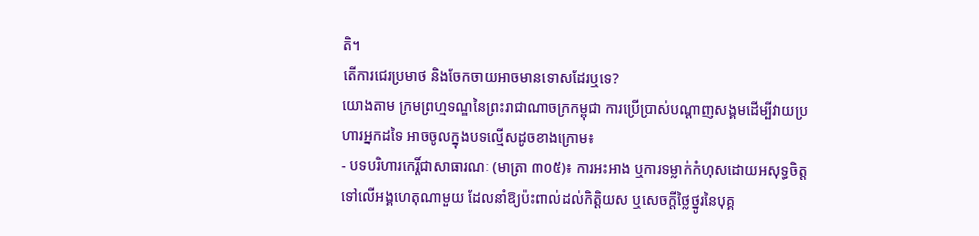តិ។
តើការជេរប្រមាថ និងចែកចាយអាចមានទោសដែរឬទេ?
យោងតាម ក្រមព្រហ្មទណ្ឌនៃព្រះរាជាណាចក្រកម្ពុជា ការប្រើប្រាស់បណ្តាញសង្គមដើម្បីវាយប្រហារអ្នកដទៃ អាចចូលក្នុងបទល្មើសដូចខាងក្រោម៖
- បទបរិហារកេរ្តិ៍ជាសាធារណៈ (មាត្រា ៣០៥)៖ ការអះអាង ឬការទម្លាក់កំហុសដោយអសុទ្ធចិត្ត ទៅលើអង្គហេតុណាមួយ ដែលនាំឱ្យប៉ះពាល់ដល់កិត្តិយស ឬសេចក្តីថ្លៃថ្នូរនៃបុគ្គ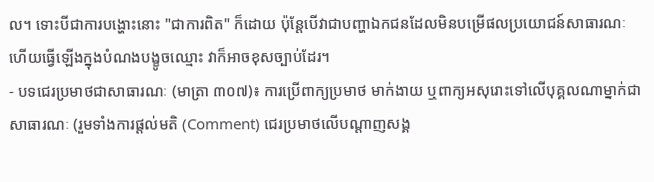ល។ ទោះបីជាការបង្ហោះនោះ "ជាការពិត" ក៏ដោយ ប៉ុន្តែបើវាជាបញ្ហាឯកជនដែលមិនបម្រើផលប្រយោជន៍សាធារណៈ ហើយធ្វើឡើងក្នុងបំណងបង្ខូចឈ្មោះ វាក៏អាចខុសច្បាប់ដែរ។
- បទជេរប្រមាថជាសាធារណៈ (មាត្រា ៣០៧)៖ ការប្រើពាក្យប្រមាថ មាក់ងាយ ឬពាក្យអសុរោះទៅលើបុគ្គលណាម្នាក់ជាសាធារណៈ (រួមទាំងការផ្តល់មតិ (Comment) ជេរប្រមាថលើបណ្តាញសង្គ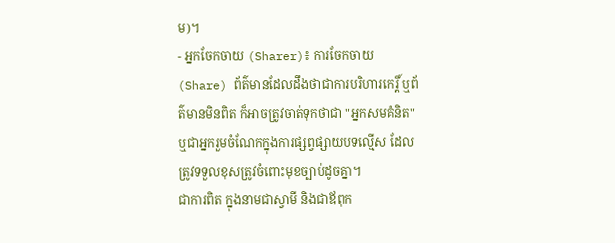ម)។
- អ្នកចែកចាយ (Sharer)៖ ការចែកចាយ (Share) ព័ត៌មានដែលដឹងថាជាការបរិហារកេរ្តិ៍ ឬព័ត៌មានមិនពិត ក៏អាចត្រូវចាត់ទុកថាជា "អ្នកសមគំនិត" ឬជាអ្នករួមចំណែកក្នុងការផ្សព្វផ្សាយបទល្មើស ដែលត្រូវទទួលខុសត្រូវចំពោះមុខច្បាប់ដូចគ្នា។
ជាការពិត ក្នុងនាមជាស្វាមី និងជាឪពុក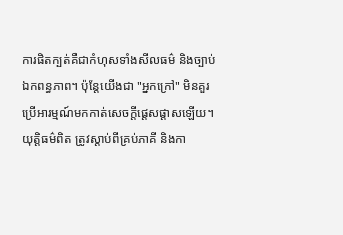ការផិតក្បត់គឺជាកំហុសទាំងសីលធម៌ និងច្បាប់ឯកពន្ធភាព។ ប៉ុន្តែយើងជា "អ្នកក្រៅ" មិនគួរប្រើអារម្មណ៍មកកាត់សេចក្តីផ្តេសផ្តាសឡើយ។ យុត្តិធម៌ពិត ត្រូវស្តាប់ពីគ្រប់ភាគី និងកា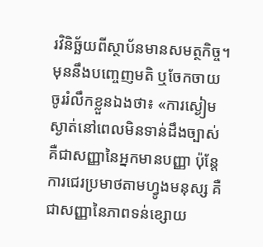រវិនិច្ឆ័យពីស្ថាប័នមានសមត្ថកិច្ច។
មុននឹងបញ្ចេញមតិ ឬចែកចាយ ចូររំលឹកខ្លួនឯងថា៖ «ការស្ងៀមស្ងាត់នៅពេលមិនទាន់ដឹងច្បាស់ គឺជាសញ្ញានៃអ្នកមានបញ្ញា ប៉ុន្តែការជេរប្រមាថតាមហ្វូងមនុស្ស គឺជាសញ្ញានៃភាពទន់ខ្សោយ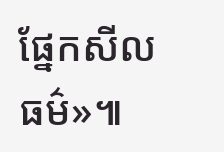ផ្នែកសីលធម៌»៕